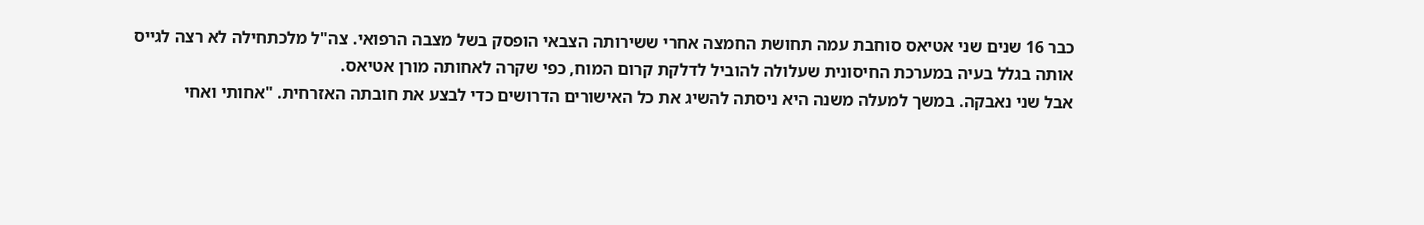כבר 16 שנים שני אטיאס סוחבת עמה תחושת החמצה אחרי ששירותה הצבאי הופסק בשל מצבה הרפואי. צה"ל מלכתחילה לא רצה לגייס אותה בגלל בעיה במערכת החיסונית שעלולה להוביל לדלקת קרום המוח, כפי שקרה לאחותה מורן אטיאס.
אבל שני נאבקה. במשך למעלה משנה היא ניסתה להשיג את כל האישורים הדרושים כדי לבצע את חובתה האזרחית. "אחותי ואחי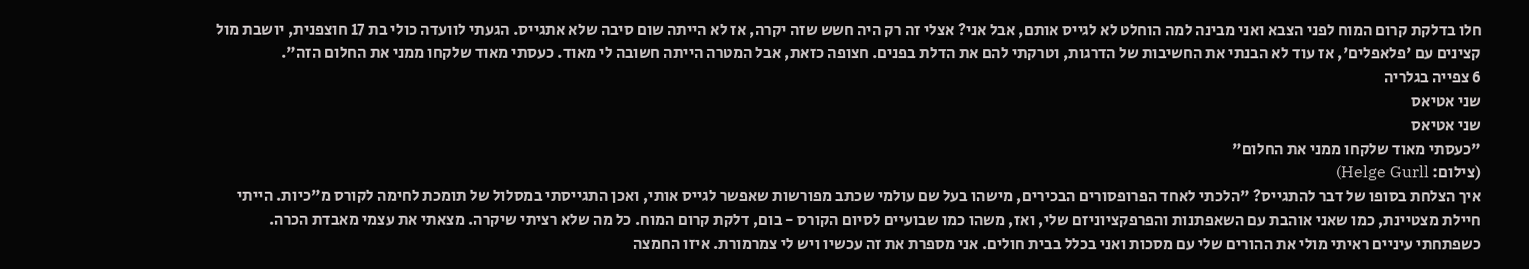חלו בדלקת קרום המוח לפני הצבא ואני מבינה למה הוחלט לא לגייס אותם, אבל אני? אצלי זה רק היה חשש שזה יקרה, אז לא הייתה שום סיבה שלא אתגייס. הגעתי לוועדה כולי בת 17 חוצפנית, יושבת מול קצינים עם 'פלאפלים', אז עוד לא הבנתי את החשיבות של הדרגות, וטרקתי להם את הדלת בפנים. חצופה כזאת, אבל המטרה הייתה חשובה לי מאוד. כעסתי מאוד שלקחו ממני את החלום הזה".
6 צפייה בגלריה
שני אטיאס
שני אטיאס
"כעסתי מאוד שלקחו ממני את החלום"
(צילום: Helge Gurll)
איך הצלחת בסופו של דבר להתגייס? "הלכתי לאחד הפרופסורים הבכירים, מישהו בעל שם עולמי שכתב מפורשות שאפשר לגייס אותי, ואכן התגייסתי במסלול של תומכת לחימה לקורס מ"כיות. הייתי חיילת מצטיינת, כמו שאני אוהבת עם השאפתנות והפרפקציוניזם שלי, ואז, משהו כמו שבועיים לסיום הקורס - בום, דלקת קרום המוח. כל מה שלא רציתי שיקרה. מצאתי את עצמי מאבדת הכרה. כשפתחתי עיניים ראיתי מולי את ההורים שלי עם מסכות ואני בכלל בבית חולים. אני מספרת את זה עכשיו ויש לי צמרמורת. איזו החמצה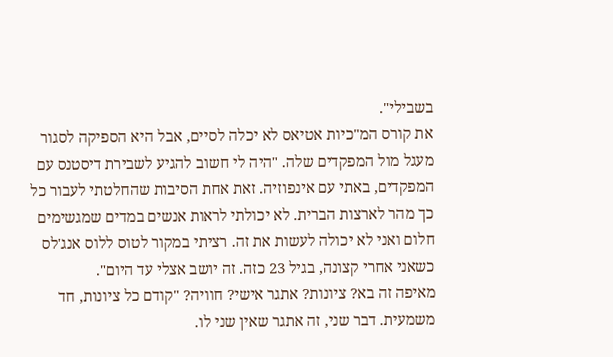בשבילי".
את קורס המ"כיות אטיאס לא יכלה לסיים, אבל היא הספיקה לסגור מעגל מול המפקדים שלה. "היה לי חשוב להגיע לשבירת דיסטנס עם המפקדים, באתי עם אינפוזיה. זאת אחת הסיבות שהחלטתי לעבור כל כך מהר לארצות הברית. לא יכולתי לראות אנשים במדים שמגשימים חלום ואני לא יכולה לעשות את זה. רציתי במקור לטוס ללוס אנג'לס כשאני אחרי קצונה, בגיל 23 כזה. זה יושב אצלי עד היום".
מאיפה זה בא? ציונות? אתגר אישי? חוויה? "קודם כל ציונות, חד משמעית. דבר שני, זה אתגר שאין שני לו.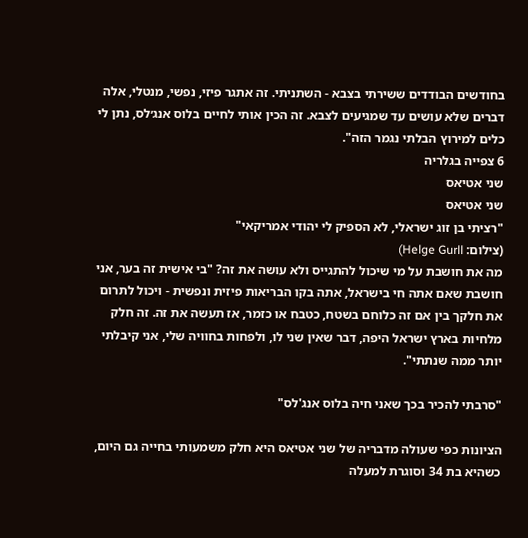בחודשים הבודדים ששירתי בצבא - השתניתי. זה אתגר פיזי, נפשי, מנטלי, אלה דברים שלא עושים עד שמגיעים לצבא. זה הכין אותי לחיים בלוס אנג׳לס, נתן לי כלים למירוץ הבלתי נגמר הזה".
6 צפייה בגלריה
שני אטיאס
שני אטיאס
"רציתי בן זוג ישראלי, לא הספיק לי יהודי אמריקאי"
(צילום: Helge Gurll)
מה את חושבת על מי שיכול להתגייס ולא עושה את זה? "בי אישית זה בער, אני חושבת שאם אתה חי בישראל, אתה בקו הבריאות פיזית ונפשית - ויכול לתרום את חלקך בין אם זה כלוחם בשטח, כטבח או כזמר, אז תעשה את זה. זה חלק מלחיות בארץ ישראל היפה, דבר שאין שני לו, ולפחות בחוויה שלי, אני קיבלתי יותר ממה שנתתי".

"סרבתי להכיר בכך שאני חיה בלוס אנג'לס"

הציונות כפי שעולה מדבריה של שני אטיאס היא חלק משמעותי בחייה גם היום, כשהיא בת 34 וסוגרת למעלה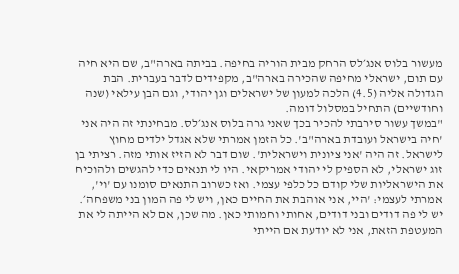מעשור בלוס אנג׳לס הרחק מבית הוריה בחיפה. בביתה בארה"ב, שם היא חיה עם תום, ישראלי מחיפה שהכירה בארה"ב, מקפידים לדבר בעברית. הבת הגדולה אליה (4.5) הלכה למעון של ישראלים וגן יהודי, וגם הבן עילאי (שנה וחודשיים) התחיל במסלול דומה.
"במשך עשור סירבתי להכיר בכך שאני גרה בלוס אנג׳לס. מבחינתי זה היה אני 'חיה בישראל ועובדת בארה"ב'. כל הזמן אמרתי שלא אגדל ילדים מחוץ לישראל. זה היה 'אני ציונית וישראלית'. שום דבר לא הזיז אותי מזה. רציתי בן זוג ישראלי, לא הספיק לי יהודי אמריקאי. היו לי תנאים כדי להגשים ולהוכיח את הישראליות שלי קודם כל כלפי עצמי. ואז כשרוב התנאים סומנו עם 'וי', אמרתי לעצמי: 'היי, אני אוהבת את החיים כאן, ויש לי פה המון בני משפחה׳. יש לי פה דודים ובני דודים, אחותי וחמותי כאן. מה שכן, אם לא הייתה לי את המעטפת הזאת, אני לא יודעת אם הייתי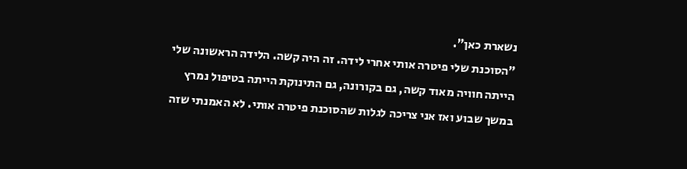נשארת כאן".
"הסוכנת שלי פיטרה אותי אחרי לידה. זה היה קשה. הלידה הראשונה שלי הייתה חוויה מאוד קשה, גם בקורונה, גם התינוקת הייתה בטיפול נמרץ במשך שבוע ואז אני צריכה לגלות שהסוכנת פיטרה אותי. לא האמנתי שזה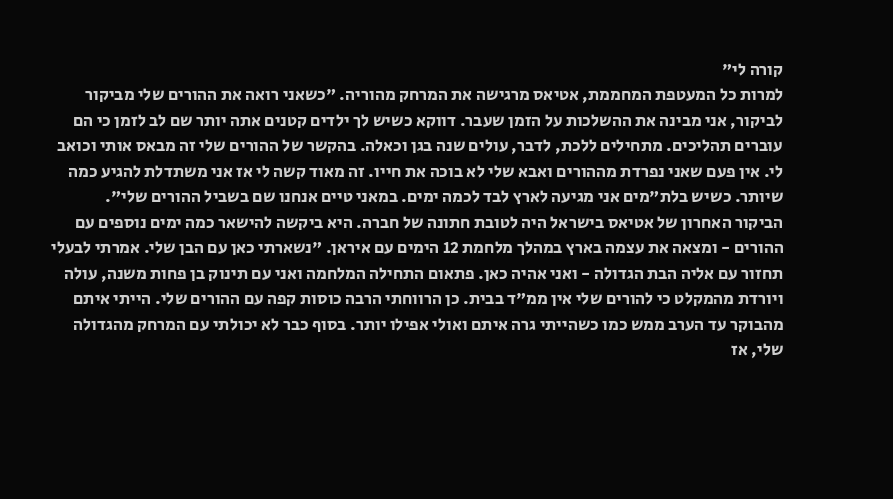קורה לי"
למרות כל המעטפת המחממת, אטיאס מרגישה את המרחק מהוריה. "כשאני רואה את ההורים שלי מביקור לביקור, אני מבינה את ההשלכות על הזמן שעבר. דווקא כשיש לך ילדים קטנים אתה יותר שם לב לזמן כי הם עוברים תהליכים. מתחילים ללכת, לדבר, עולים שנה בגן וכאלה. בהקשר של ההורים שלי זה מבאס אותי וכואב לי. אין פעם שאני נפרדת מההורים ואבא שלי לא בוכה את חייו. זה מאוד קשה לי אז אני משתדלת להגיע כמה שיותר. כשיש בלת"מים אני מגיעה לארץ לבד לכמה ימים. במאני טיים אנחנו שם בשביל ההורים שלי".
הביקור האחרון של אטיאס בישראל היה לטובת חתונה של חברה. היא ביקשה להישאר כמה ימים נוספים עם ההורים - ומצאה את עצמה בארץ במהלך מלחמת 12 הימים עם איראן. "נשארתי כאן עם הבן שלי. אמרתי לבעלי תחזור עם אליה הבת הגדולה - ואני אהיה כאן. פתאום התחילה המלחמה ואני עם תינוק בן פחות משנה, עולה ויורדת מהמקלט כי להורים שלי אין ממ"ד בבית. כן הרווחתי הרבה כוסות קפה עם ההורים שלי. הייתי איתם מהבוקר עד הערב ממש כמו כשהייתי גרה איתם ואולי אפילו יותר. בסוף כבר לא יכולתי עם המרחק מהגדולה שלי, אז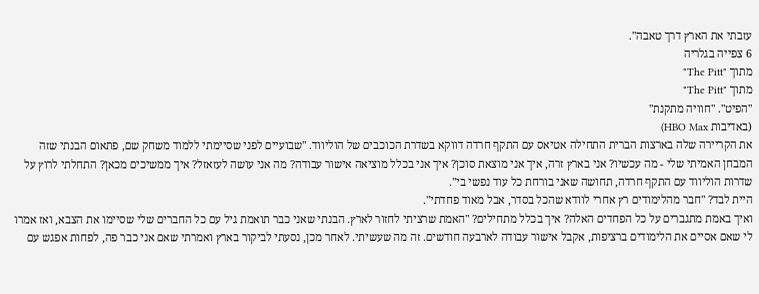עזבתי את הארץ דרך טאבה".
6 צפייה בגלריה
מתוך "The Pitt"
מתוך "The Pitt"
"הפיט". "חוויה מתקנת"
(באדיבות HBO Max)
את הקריירה שלה בארצות הברית התחילה אטיאס עם התקף חרדה דווקא בשדרת הכוכבים של הוליווד. "שבועיים לפני שסיימתי ללמוד משחק שם, פתאום הבנתי שזה המבחן האמיתי שלי - מה עכשיו? אני בארץ זרה, איך אני מוצאת סוכן? איך אני בכלל מוציאה אישור עבודה? מה אני עושה לעזאזל? איך ממשיכים מכאן? התחלתי לרוץ על שדרות הוליווד עם התקף חרדה, תחושה שאני בורחת כל עוד נפשי בי".
היית לבד? "חבר מהלימודים רץ אחרי לוודא שהכל בסדר, אבל מאוד פחדתי".
ואיך באמת מתגברים על כל הפחדים האלה? איך בכלל מתחילים? "האמת שרציתי לחזור לארץ. הבנתי שאני כבר תואמת גיל עם כל החברים שלי שסיימו את הצבא, ואז אמרו לי שאם אסיים את הלימודים ברציפות, אקבל אישור עבודה לארבעה חודשים. זה מה שעשיתי. לאחר מכן, נסעתי לביקור בארץ ואמרתי שאם אני כבר פה, לפחות אפגש עם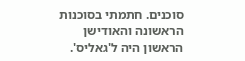סוכנים. חתמתי בסוכנות הראשונה והאודישן הראשון היה ל'גאליס'.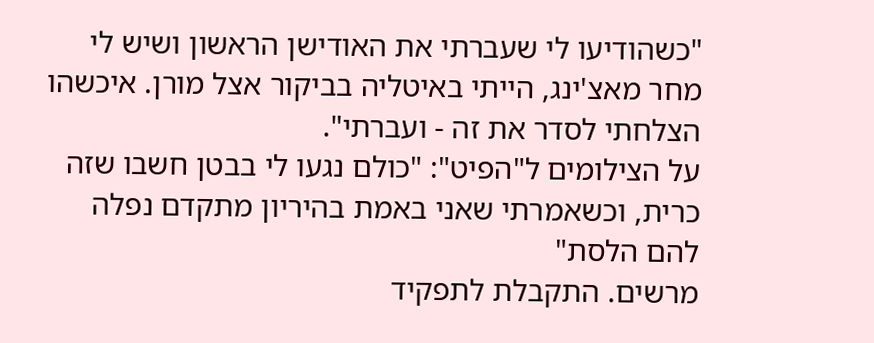"כשהודיעו לי שעברתי את האודישן הראשון ושיש לי מחר מאצ'ינג, הייתי באיטליה בביקור אצל מורן. איכשהו הצלחתי לסדר את זה - ועברתי".
על הצילומים ל"הפיט": "כולם נגעו לי בבטן חשבו שזה כרית, וכשאמרתי שאני באמת בהיריון מתקדם נפלה להם הלסת"
מרשים. התקבלת לתפקיד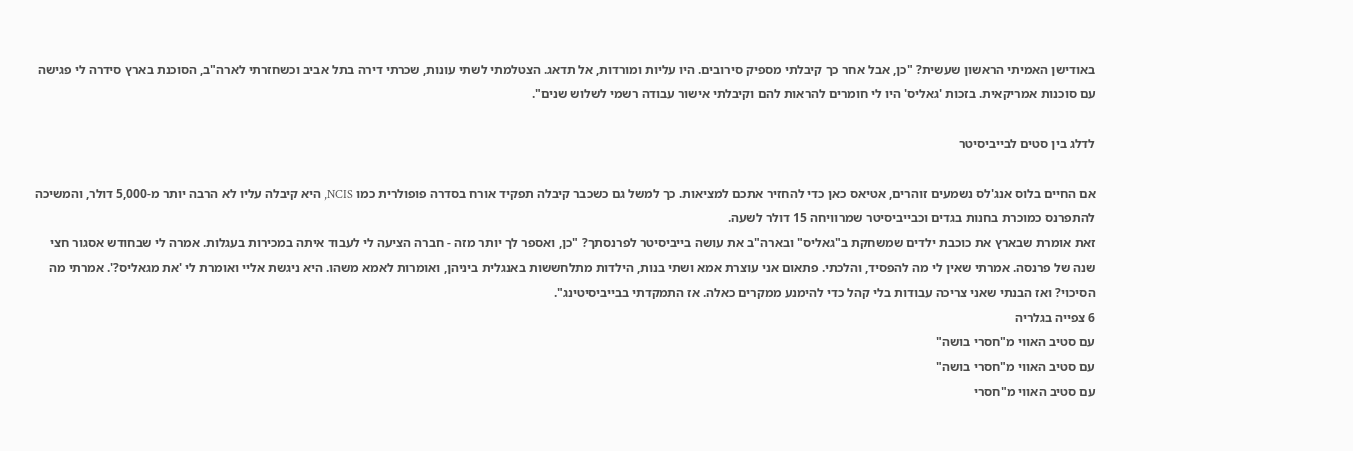באודישן האמיתי הראשון שעשית? "כן, אבל אחר כך קיבלתי מספיק סירובים. היו עליות ומורדות, אל תדאג. הצטלמתי לשתי עונות, שכרתי דירה בתל אביב וכשחזרתי לארה"ב, הסוכנת בארץ סידרה לי פגישה עם סוכנות אמריקאית. בזכות 'גאליס' היו לי חומרים להראות להם וקיבלתי אישור עבודה רשמי לשלוש שנים".

לדלג בין סטים לבייביסיטר

אם החיים בלוס אנג'לס נשמעים זוהרים, אטיאס כאן כדי להחזיר אתכם למציאות. כך למשל גם כשכבר קיבלה תפקיד אורח בסדרה פופולרית כמו NCIS, היא קיבלה עליו לא הרבה יותר מ-5,000 דולר, והמשיכה להתפרנס כמוכרת בחנות בגדים וכבייביסיטר שמרוויחה 15 דולר לשעה.
זאת אומרת שבארץ את כוכבת ילדים שמשחקת ב"גאליס" ובארה"ב את עושה בייביסיטר לפרנסתך? "כן, ואספר לך יותר מזה - חברה הציעה לי לעבוד איתה במכירות בעגלות. אמרה לי שבחודש אסגור חצי שנה של פרנסה. אמרתי שאין לי מה להפסיד, והלכתי. פתאום אני עוצרת אמא ושתי בנות, הילדות מתלחששות באנגלית ביניהן, ואומרות לאמא משהו. היא ניגשת אליי ואומרת לי 'את מגאליס?'. אמרתי מה הסיכוי? ואז הבנתי שאני צריכה עבודות בלי קהל כדי להימנע ממקרים כאלה. אז התמקדתי בבייביסיטינג".
6 צפייה בגלריה
עם סטיב האווי מ"חסרי בושה"
עם סטיב האווי מ"חסרי בושה"
עם סטיב האווי מ"חסרי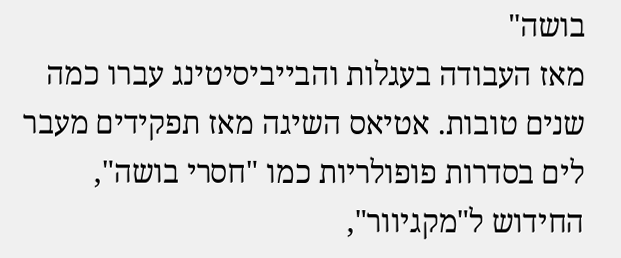בושה"
מאז העבודה בעגלות והבייביסיטינג עברו כמה שנים טובות. אטיאס השיגה מאז תפקידים מעבר לים בסדרות פופולריות כמו "חסרי בושה", החידוש ל"מקגיוור",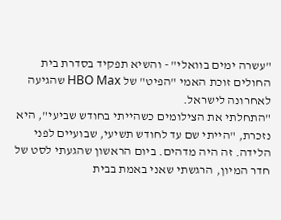"עשרה ימים בוואלי" - והשיא תפקיד בסדרת בית החולים זוכת האמי "הפיט" של HBO Max שהגיעה לאחרונה לישראל.
"התחלתי את הצילומים כשהייתי בחודש שביעי", היא נזכרת, "הייתי שם עד לחודש תשיעי, שבועיים לפני הלידה. זה היה מדהים. ביום הראשון שהגעתי לסט של חדר המיון, הרגשתי שאני באמת בבית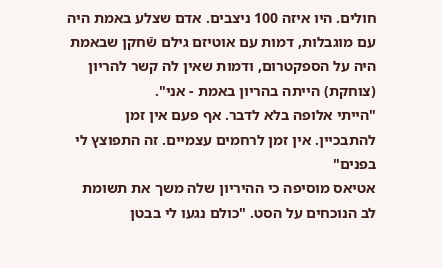חולים. היו איזה 100 ניצבים. אדם שצלע באמת היה עם מוגבלות, דמות עם אוטיזם גילם שֿחקן שבאמת היה על הספקטרום, ודמות שאין לה קשר להריון (צוחקת) הייתה בהריון באמת - אני".
"הייתי אלופה בלא לדבר. אף פעם אין זמן להתבכיין. אין זמן לרחמים עצמיים. זה התפוצץ לי בפנים"
אטיאס מוסיפה כי ההיריון שלה משך את תשומת לב הנוכחים על הסט. "כולם נגעו לי בבטן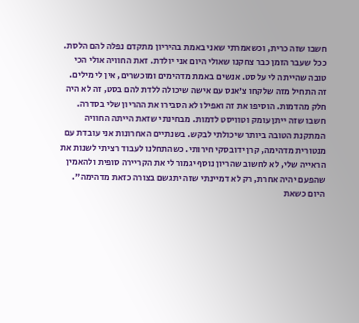חשבו שזה כרית, וכשאמרתי שאני באמת בהיריון מתקדם נפלה להם הלסת. ככל שעבר הזמן כבר צחקנו שאולי היום אני יולדת. זאת החוויה אולי הכי טובה שהייתה לי על סט. אנשים באמת מדהימים ומוכשרים, אין לי מילים. זה התחיל מזה שלקחו צ'אנס עם אישה שיכולה ללדת להם בסט, זה לא היה חלק מהדמות. הוסיפו את זה ואפילו לא הסבירו את ההריון שלי בסדרה. חשבו שזה ייתן עומק וטוויסט לדמות. מבחינתי שזאת הייתה החוויה המתקנת הטובה ביותר שיכולתי לבקש. בשנתיים האחרונות אני עובדת עם מנטורית מדהימה, קרן ידובסקי חירותי. כשהתחלנו לעבוד רציתי לשנות את הראייה שלי, לא לחשוב שהריון נוסף יגמור לי את הקריירה סופית ולהאמין שהפעם יהיה אחרת, רק לא דמיינתי שזה יתגשם בצורה כזאת מדהימה".
היום כשאת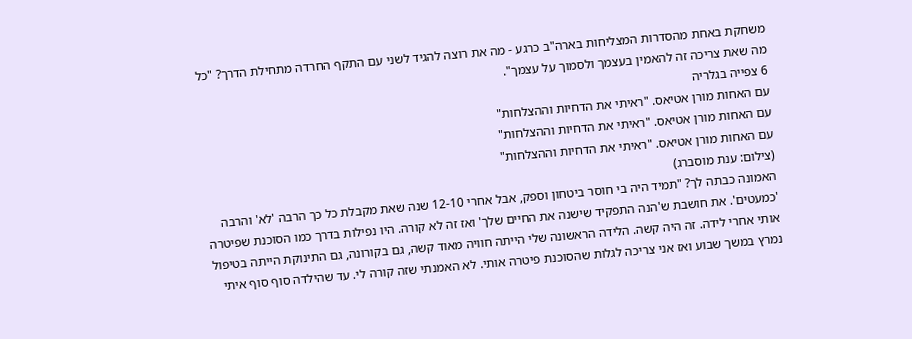משחקת באחת מהסדרות המצליחות בארה"ב כרגע - מה את רוצה להגיד לשני עם התקף החרדה מתחילת הדרך? "כל מה שאת צריכה זה להאמין בעצמך ולסמוך על עצמך".
6 צפייה בגלריה
עם האחות מורן אטיאס. "ראיתי את הדחיות וההצלחות"
עם האחות מורן אטיאס. "ראיתי את הדחיות וההצלחות"
עם האחות מורן אטיאס. "ראיתי את הדחיות וההצלחות"
(צילום: ענת מוסברג)
האמונה כבתה לך? "תמיד היה בי חוסר ביטחון וספק, אבל אחרי 12-10 שנה שאת מקבלת כל כך הרבה 'לא' והרבה 'כמעטים'. את חושבת ש'הנה התפקיד שישנה את החיים שלך' ואז זה לא קורה. היו נפילות בדרך כמו הסוכנת שפיטרה אותי אחרי לידה. זה היה קשה. הלידה הראשונה שלי הייתה חוויה מאוד קשה, גם בקורונה, גם התינוקת הייתה בטיפול נמרץ במשך שבוע ואז אני צריכה לגלות שהסוכנת פיטרה אותי. לא האמנתי שזה קורה לי. עד שהילדה סוף סוף איתי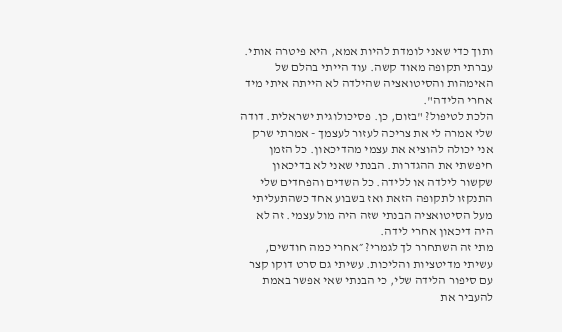ותוך כדי שאני לומדת להיות אמא, היא פיטרה אותי. עברתי תקופה מאוד קשה. עוד הייתי בהלם של האימהות והסיטואציה שהילדה לא הייתה איתי מיד אחרי הלידה".
הלכת לטיפול? "בזום, כן. פסיכולוגית ישראלית. דודה שלי אמרה לי את צריכה לעזור לעצמך - אמרתי שרק אני יכולה להוציא את עצמי מהדיכאון. כל הזמן חיפשתי את ההגדרות. הבנתי שאני לא בדיכאון שקשור לילדה או ללידה. כל השדים והפחדים שלי התנקזו לתקופה הזאת ואז בשבוע אחד כשהתעליתי מעל הסיטואציה הבנתי שזה היה מול עצמי. זה לא היה דיכאון אחרי לידה.
מתי זה השתחרר לך לגמרי? ״אחרי כמה חודשים, עשיתי מדיטציות והליכות. עשיתי גם סרט דוקו קצר עם סיפור הלידה שלי, כי הבנתי שאי אפשר באמת להעביר את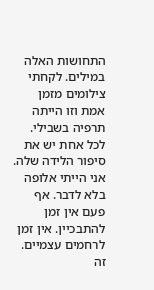התחושות האלה במילים. לקחתי צילומים מזמן אמת וזו הייתה תרפיה בשבילי. לכל אחת יש את סיפור הלידה שלה. אני הייתי אלופה בלא לדבר. אף פעם אין זמן להתבכיין. אין זמן לרחמים עצמיים. זה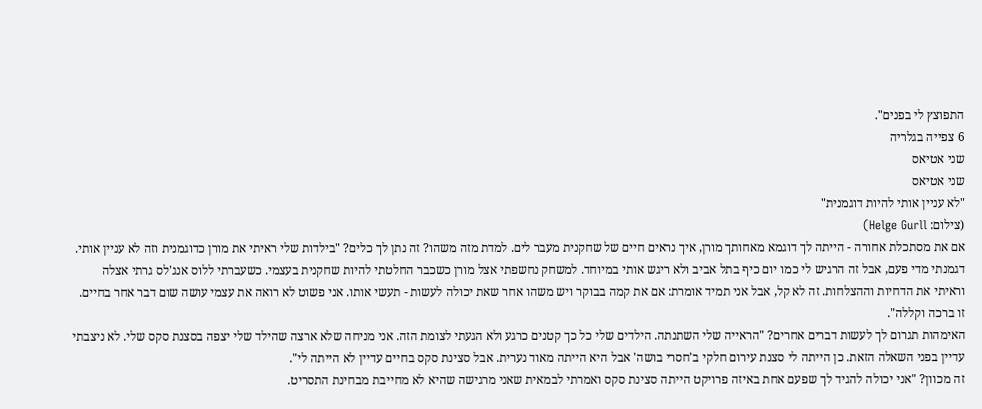התפוצץ לי בפנים".
6 צפייה בגלריה
שני אטיאס
שני אטיאס
"לא עניין אותי להיות דוגמנית"
(צילום: Helge Gurll)
אם את מסתכלת אחורה - הייתה לך דוגמא מאחותך מורן, איך נראים חיים של שחקנית מעבר לים. למדת מזה משהו? זה נתן לך כלים? "בילדות שלי ראיתי את מורן כדוגמנית וזה לא עניין אותי. דגמנתי מדי פעם, אבל זה הרגיש לי כמו יום כיף בתל אביב ולא ריגש אותי במיוחד. למשחק נחשפתי אצל מורן כשכבר החלטתי להיות שחקנית בעצמי. כשעברתי ללוס אנג'לס גרתי אצלה וראיתי את הדחיות וההצלחות. זה לא קל, אבל אני תמיד אומרת: אם את קמה בבוקר ויש משהו אחר שאת יכולה לעשות - תעשי אותו. אני פשוט לא רואה את עצמי עושה שום דבר אחר בחיים. זו ברכה וקללה".
האימהות תגרום לך לעשות דברים אחרים? "הראייה שלי השתנתה. הילדים שלי כל כך קטנים כרגע ולא הגעתי לצומת הזה. אני מניחה שלא ארצה שהילד שלי יצפה בסצנת סקס שלי. לא ניצבתי עדיין בפני השאלה הזאת. כן הייתה לי סצנת עירום חלקי ב'חסרי בושה' אבל היא הייתה מאוד נערית. אבל סצינת סקס בחיים עדיין לא הייתה לי".
זה מכוון? "אני יכולה להגיד לך שפעם אחת באיזה פרויקט הייתה סצינת סקס ואמרתי לבמאית שאני מרגישה שהיא לא מחייבת מבחינת התסריט.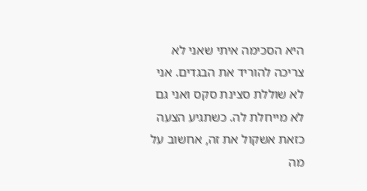היא הסכימה איתי שאני לא צריכה להוריד את הבגדים. אני לא שוללת סצינת סקס ואני גם לא מייחלת לה. כשתגיע הצעה כזאת אשקול את זה, אחשוב על מה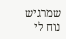שמרגיש נוח לי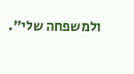ולמשפחה שלי".